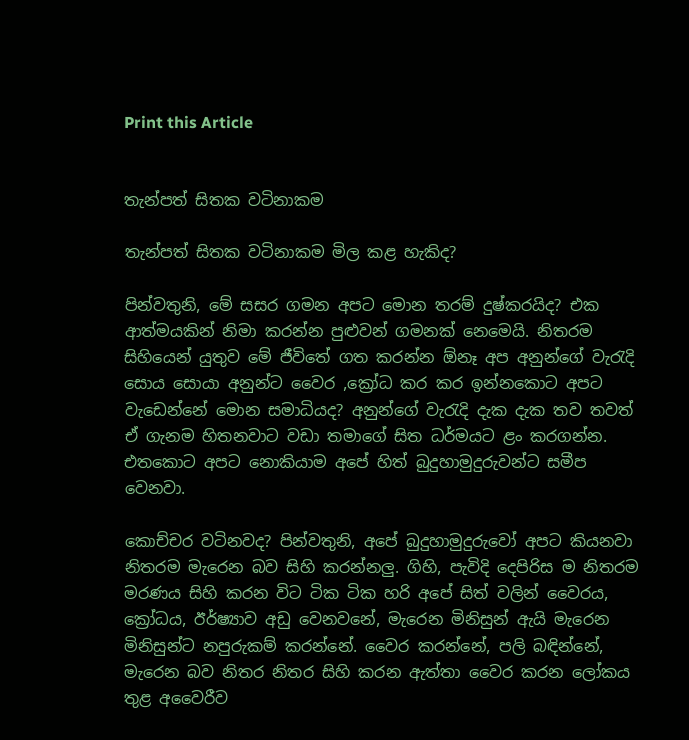Print this Article


තැන්පත් සිතක වටිනාකම

තැන්පත් සිතක වටිනාකම මිල කළ හැකිද?

පින්වතුනි, මේ සසර ගමන අපට මොන තරම් දුෂ්කරයිද? එක ආත්මයකින් නිමා කරන්න පුළුවන් ගමනක් නෙමෙයි. නිතරම සිහියෙන් යුතුව මේ ජීවිතේ ගත කරන්න ඕනෑ අප අනුන්ගේ වැරැදි සොය සොයා අනුන්ට වෛර ,ක්‍රෝධ කර කර ඉන්නකොට අපට වැඩෙන්නේ මොන සමාධියද? අනුන්ගේ වැරැදි දැක දැක තව තවත් ඒ ගැනම හිතනවාට වඩා තමාගේ සිත ධර්මයට ළං කරගන්න. එතකොට අපට නොකියාම අපේ හිත් බුදුහාමුදුරුවන්ට සමීප වෙනවා.

කොච්චර වටිනවද? පින්වතුනි, අපේ බුදුහාමුදුරුවෝ අපට කියනවා නිතරම මැරෙන බව සිහි කරන්නලු. ගිහි, පැවිදි දෙපිරිස ම නිතරම මරණය සිහි කරන විට ටික ටික හරි අපේ සිත් වලින් වෛරය, ක්‍රෝධය, ඊර්ෂ්‍යාව අඩු වෙනවනේ, මැරෙන මිනිසුන් ඇයි මැරෙන මිනිසුන්ට නපුරුකම් කරන්නේ. වෛර කරන්නේ, පලි බඳින්නේ, මැරෙන බව නිතර නිතර සිහි කරන ඇත්තා වෛර කරන ලෝකය තුළ අවෛරීව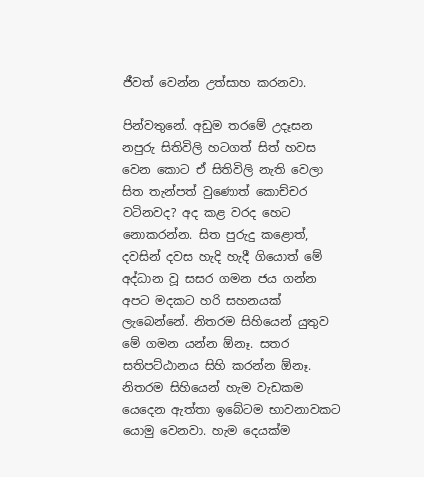ජීවත් වෙන්න උත්සාහ කරනවා.

පින්වතුනේ. අඩුම තරමේ උදෑසන නපුරු සිතිවිලි හටගත් සිත් හවස වෙන කොට ඒ සිතිවිලි නැති වෙලා සිත තැන්පත් වුණොත් කොච්චර වටිනවද? අද කළ වරද හෙට නොකරන්න. සිත පුරුදු කළොත්, දවසින් දවස හැදි හැදී ගියොත් මේ අද්ධාන වූ සසර ගමන ජය ගන්න අපට මදකට හරි සහනයක් ලැබෙන්නේ. නිතරම සිහියෙන් යුතුව මේ ගමන යන්න ඕනෑ. සතර සතිපට්ඨානය සිහි කරන්න ඕනෑ. නිතරම සිහියෙන් හැම වැඩකම යෙදෙන ඇත්තා ඉබේටම භාවනාවකට යොමු වෙනවා. හැම දෙයක්ම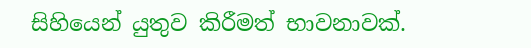සිහියෙන් යුතුව කිරීමත් භාවනාවක්.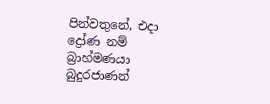පින්වතුනේ, එදා ද්‍රෝණ නම් බ්‍රාහ්මණයා බුදුරජාණන්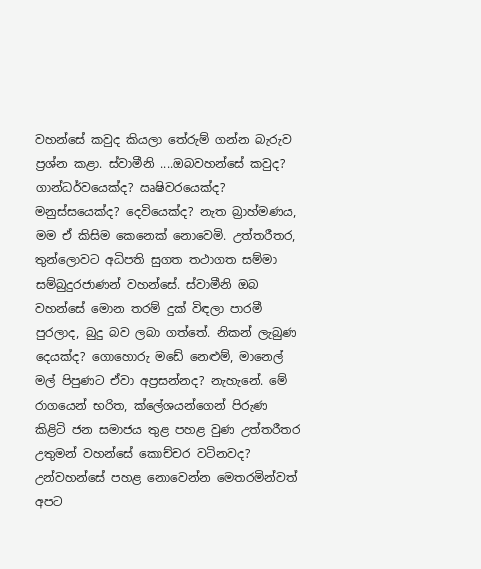වහන්සේ කවුද කියලා තේරුම් ගන්න බැරුව ප්‍රශ්න කළා. ස්වාමීනි ....ඔබවහන්සේ කවුද? ගාන්ධර්වයෙක්ද? ඍෂිවරයෙක්ද? මනුස්සයෙක්ද? දෙවියෙක්ද? නැත බ්‍රාහ්මණය, මම ඒ කිසිම කෙනෙක් නොවෙමි. උත්තරීතර, තුන්ලොවට අධිපති සුගත තථාගත සම්මා සම්බුදුරජාණන් වහන්සේ. ස්වාමීනි ඔබ වහන්සේ මොන තරම් දුක් විඳලා පාරමී පුරලාද, බුදු බව ලබා ගත්තේ. නිකන් ලැබුණ දෙයක්ද? ගොහොරු මඩේ නෙළුම්, මානෙල් මල් පිපුණට ඒවා අප්‍රසන්නද? නැහැනේ. මේ රාගයෙන් භරිත, ක්ලේශයන්ගෙන් පිරුණ කිළිටි ජන සමාජය තුළ පහළ වුණ උත්තරීතර උතුමන් වහන්සේ කොච්චර වටිනවද? උන්වහන්සේ පහළ නොවෙන්න මෙතරමින්වත් අපට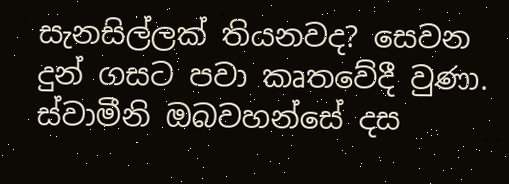සැනසිල්ලක් තියනවද? සෙවන දුන් ගසට පවා කෘතවේදී වුණා. ස්වාමීනි ඔබවහන්සේ දස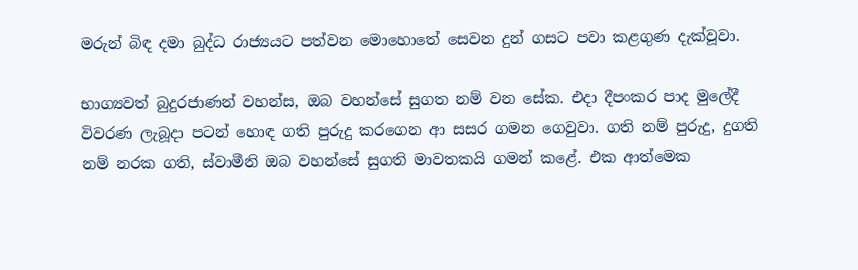මරුන් බිඳ දමා බුද්ධ රාජ්‍යයට පත්වන මොහොතේ සෙවන දුන් ගසට පවා කළගුණ දැක්වූවා.

භාග්‍යවත් බුදුරජාණන් වහන්ස, ඔබ වහන්සේ සුගත නම් වන සේක. එදා දීපංකර පාද මුලේදී විවරණ ලැබූදා පටන් හොඳ ගති පුරුදු කරගෙන ආ සසර ගමන ගෙවුවා. ගති නම් පුරුදු, දුගති නම් නරක ගති, ස්වාමීනි ඔබ වහන්සේ සුගති මාවතකයි ගමන් කළේ. එක ආත්මෙක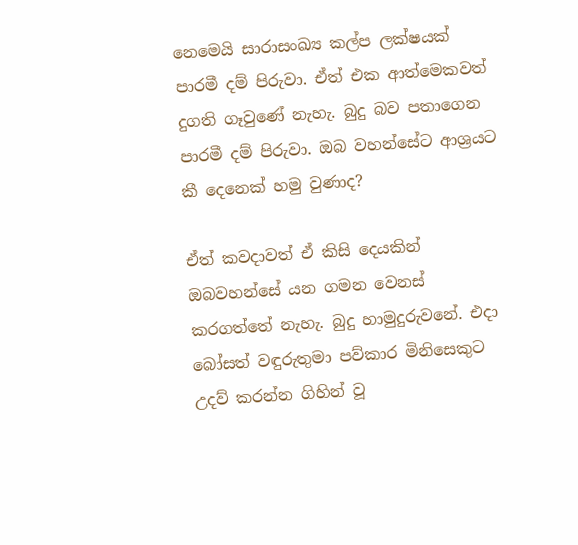නෙමෙයි සාරාසංඛ්‍ය කල්ප ලක්ෂයක් පාරමී දම් පිරුවා. ඒත් එක ආත්මෙකවත් දුගති ගෑවුණේ නැහැ. බුදු බව පතාගෙන පාරමී දම් පිරුවා. ඔබ වහන්සේට ආශ්‍රයට කී දෙනෙක් හමු වුණාද?

ඒත් කවදාවත් ඒ කිසි දෙයකින් ඔබවහන්සේ යන ගමන වෙනස් කරගත්තේ නැහැ. බුදු හාමුදුරුවනේ. එදා බෝසත් වඳුරුතුමා පව්කාර මිනිසෙකුට උදව් කරන්න ගිහින් වූ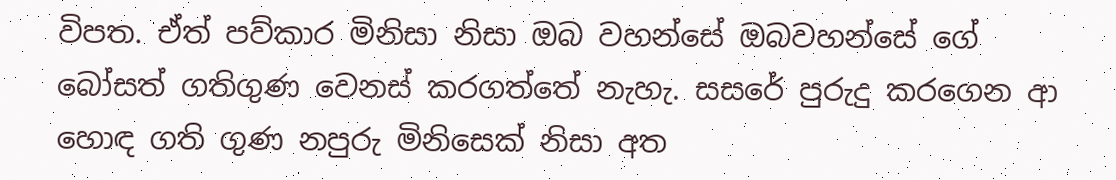විපත. ඒත් පව්කාර මිනිසා නිසා ඔබ වහන්සේ ඔබවහන්සේ ගේ බෝසත් ගතිගුණ වෙනස් කරගත්තේ නැහැ. සසරේ පුරුදු කරගෙන ආ හොඳ ගති ගුණ නපුරු මිනිසෙක් නිසා අත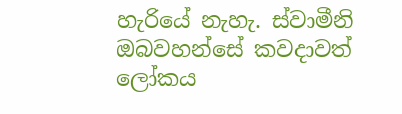හැරියේ නැහැ. ස්වාමීනි ඔබවහන්සේ කවදාවත් ලෝකය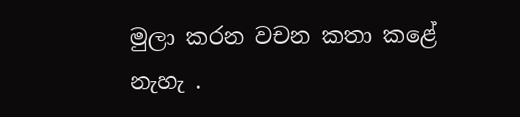මුලා කරන වචන කතා කළේ නැහැ .